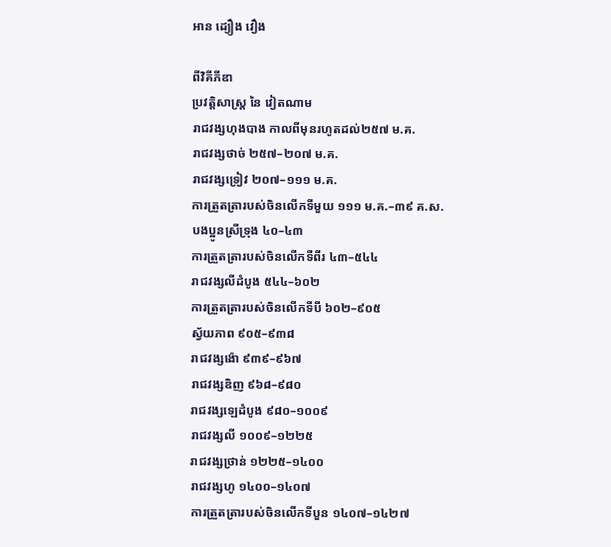អាន ដ្យឿង វឿង

ពីវិគីភីឌា
ប្រវត្តិសាស្ត្រ នៃ វៀតណាម
រាជវង្សហុងបាង កាលពីមុនរហូតដល់២៥៧ ម.គ.
រាជវង្សថាច់ ២៥៧–២០៧ ម.គ.
រាជវង្សទ្រៀវ ២០៧–១១១ ម.គ.
ការត្រួតត្រារបស់ចិនលើកទីមួយ ១១១ ម.គ.–៣៩ គ.ស.
បងប្អូនស្រីទ្រុង ៤០–៤៣
ការត្រួតត្រារបស់ចិនលើកទីពីរ ៤៣–៥៤៤
រាជវង្សលីដំបូង ៥៤៤–៦០២
ការត្រួតត្រារបស់ចិនលើកទីបី ៦០២–៩០៥
ស្វ័យភាព ៩០៥–៩៣៨
រាជវង្សង៉ោ ៩៣៩–៩៦៧
រាជវង្សឌិញ ៩៦៨–៩៨០
រាជវង្សឡេដំបូង ៩៨០–១០០៩
រាជវង្សលី ១០០៩–១២២៥
រាជវង្សថ្រាន់ ១២២៥–១៤០០
រាជវង្សហូ ១៤០០–១៤០៧
ការត្រួតត្រារបស់ចិនលើកទីបួន ១៤០៧–១៤២៧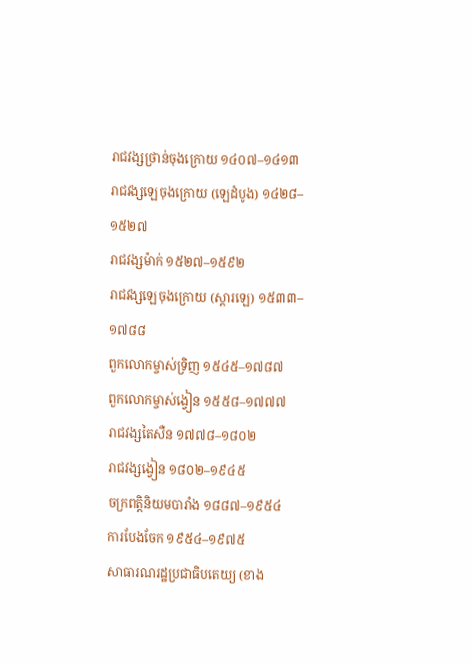រាជវង្សថ្រាន់ចុងក្រោយ ១៤០៧–១៤១៣
រាជវង្សឡេចុងក្រោយ (ឡេដំបូង) ១៤២៨–១៥២៧
រាជវង្សម៉ាក់ ១៥២៧–១៥៩២
រាជវង្សឡេចុងក្រោយ (ស្ដារឡេ) ១៥៣៣–១៧៨៨
ពួកលោកម្ចាស់ទ្រិញ ១៥៤៥–១៧៨៧
ពួកលោកម្ចាស់ង្វៀន ១៥៥៨–១៧៧៧
រាជវង្សតៃសឺន ១៧៧៨–១៨០២
រាជវង្សង្វៀន ១៨០២–១៩៤៥
ចក្រពត្តិនិយមបារាំង ១៨៨៧–១៩៥៤
ការបែងចែក ១៩៥៤–១៩៧៥
សាធារណរដ្ឋប្រជាធិបតេយ្យ (ខាង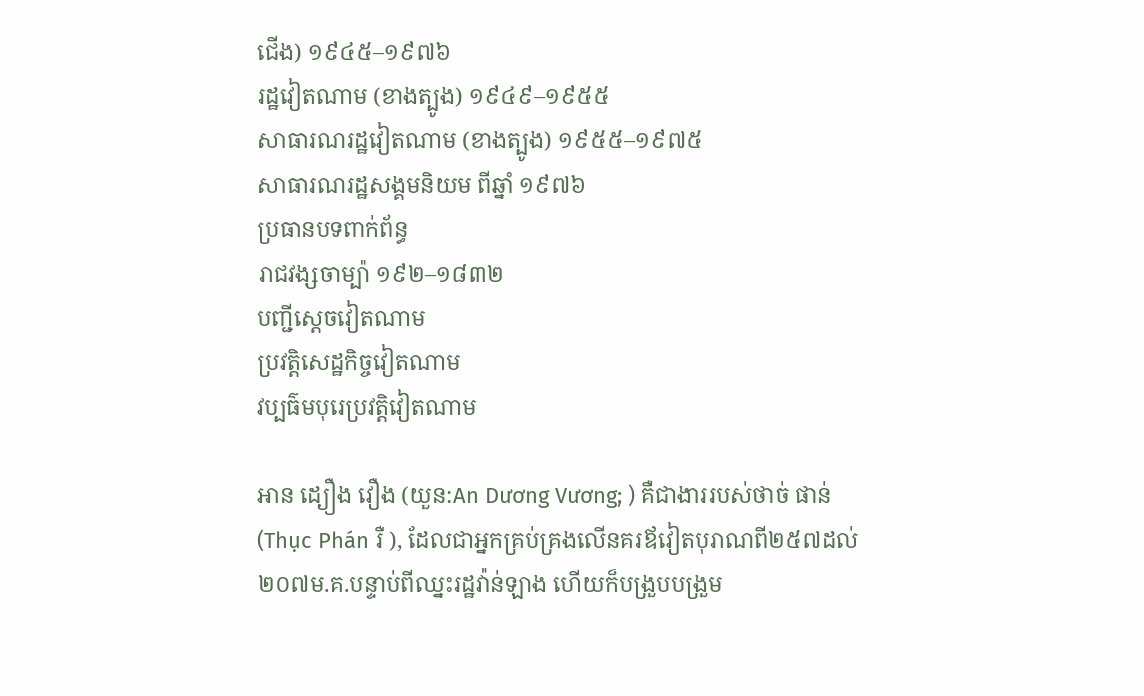ជើង) ១៩៤៥–១៩៧៦
រដ្ឋវៀតណាម (ខាងត្បូង) ១៩៤៩–១៩៥៥
សាធារណរដ្ឋវៀតណាម (ខាងត្បូង) ១៩៥៥–១៩៧៥
សាធារណរដ្ឋសង្គមនិយម ពីឆ្នាំ ១៩៧៦
ប្រធានបទពាក់ព័ន្ធ
រាជវង្សចាម្ប៉ា ១៩២–១៨៣២
បញ្ជីស្ដេចវៀតណាម
ប្រវត្តិសេដ្ឋកិច្ចវៀតណាម
វប្បធ៌មបុរេប្រវត្តិវៀតណាម

អាន ដ្យឿង វឿង (យួន:An Dương Vương; ) គឺជាងាររបស់ថាច់ ផាន់ (Thục Phán រឺ ), ដែលជាអ្នកគ្រប់គ្រងលើនគរឪវៀតបុរាណពី២៥៧ដល់២០៧ម.គ.បន្ទាប់ពីឈ្នះរដ្ឋវ៉ាន់ឡាង ហើយក៏បង្រួបបង្រួម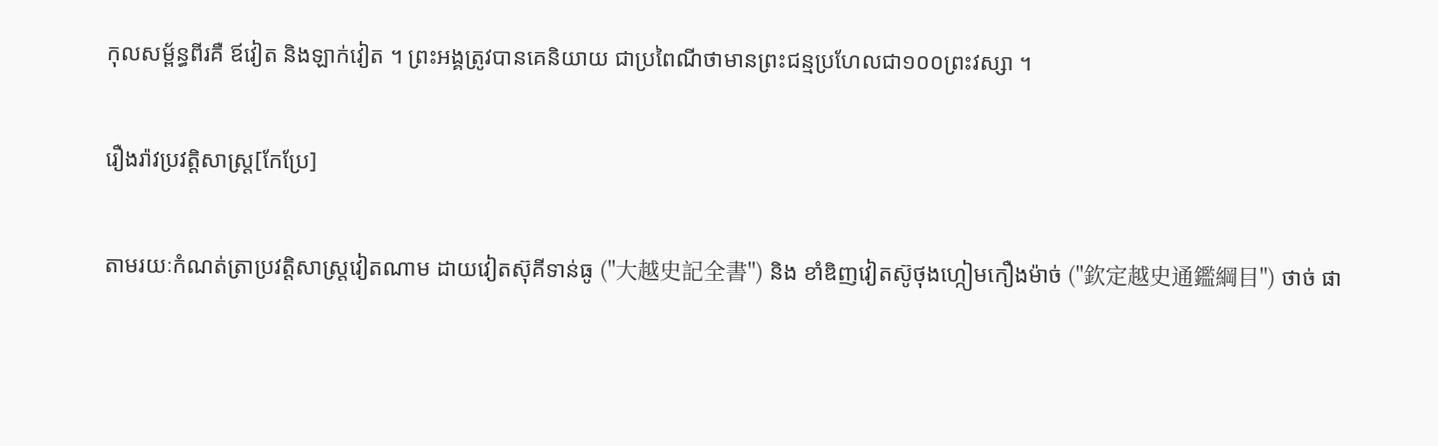កុលសម្ព័ន្ធពីរគឺ ឪវៀត និងឡាក់វៀត ។ ព្រះអង្គត្រូវបានគេនិយាយ ជាប្រពៃណីថាមានព្រះជន្មប្រហែលជា១០០ព្រះវស្សា ។

រឿងរ៉ាវប្រវត្តិសាស្ត្រ[កែប្រែ]

តាមរយៈកំណត់ត្រាប្រវត្តិសាស្ត្រវៀតណាម ដាយវៀតស៊ុគីទាន់ធូ ("大越史記全書") និង ខាំឌិញវៀតស៊ូថុងហ្កៀមកឿងម៉ាច់ ("欽定越史通鑑綱目") ថាច់ ផា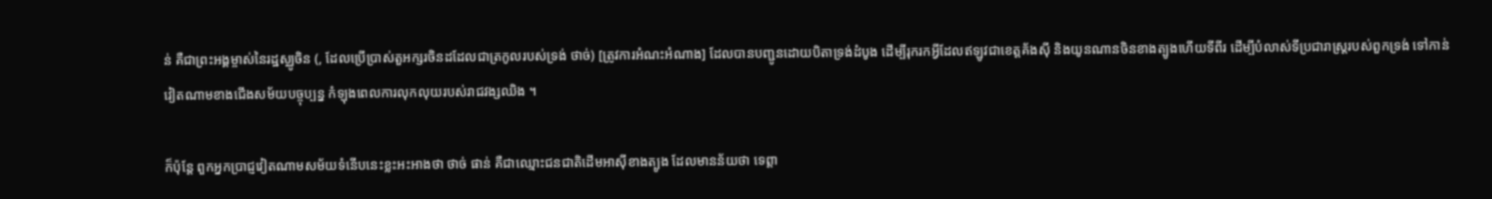ន់ គឺជាព្រះអង្គម្ចាស់នៃរដ្ឋស្ឈូចិន (, ដែលប្រើប្រាស់តួអក្សរចិនដដែលជាត្រកូលរបស់ទ្រង់ ថាច់) [ត្រូវការអំណះអំណាង] ដែលបានបញ្ជូនដោយបិតាទ្រង់ដំបូង ដើម្បីរុករកអ្វីដែលឥឡូវជាខេត្តគ័ងស៊ី និងយូនណានចិនខាងត្បូងហើយទីពីរ ដើម្បីបំលាស់ទីប្រជារាស្ត្ររបស់ពួកទ្រង់ ទៅកាន់វៀតណាមខាងជើងសម័យបច្ចុប្បន្ន កំឡុងពេលការលុកលុយរបស់រាជវង្សឈិង ។

ក៏ប៉ុន្តែ ពួកអ្នកប្រាជ្ញវៀតណាមសម័យទំនើបនេះខ្លះអះអាងថា ថាច់ ផាន់ គឺជាឈ្មោះជនជាតិដើមអាស៊ីខាងត្បូង ដែលមានន័យថា ទេព្ដា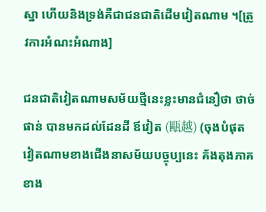ស្នា ហើយនិងទ្រង់គឺជាជនជាតិដើមវៀតណាម ។[ត្រូវការអំណះអំណាង]

ជនជាតិវៀតណាមសម័យថ្មីនេះខ្លះមានជំនឿថា ថាច់ ផាន់ បានមកដល់ដែនដី ឪវៀត (甌越) (ចុងបំផុតវៀតណាមខាងជើងនាសម័យបច្ចុប្បនេះ គ័ងតុងភាគខាង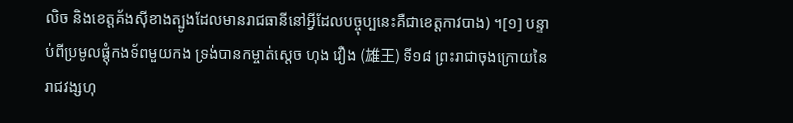លិច និងខេត្តគ័ងស៊ីខាងត្បូងដែលមានរាជធានីនៅអ្វីដែលបច្ចុប្បនេះគឺជាខេត្តកាវបាង) ។[១] បន្ទាប់ពីប្រមូលផ្ដុំកងទ័ពមួយកង ទ្រង់បានកម្ចាត់ស្ដេច ហុង វឿង (雄王) ទី១៨ ព្រះរាជាចុងក្រោយនៃរាជវង្សហុ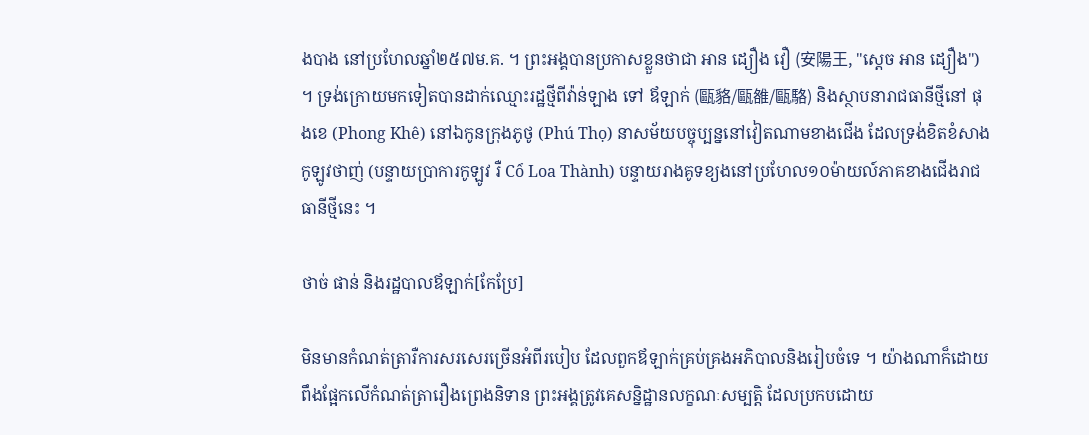ងបាង នៅប្រហែលឆ្នាំ២៥៧ម.គ. ។ ព្រះអង្គបានប្រកាសខ្លួនថាជា អាន ដ្យឿង វឿ (安陽王, "ស្ដេច អាន ដ្យឿង") ។ ទ្រង់ក្រោយមកទៀតបានដាក់ឈ្មោះរដ្ឋថ្មីពីវ៉ាន់ឡាង ទៅ ឪឡាក់ (甌貉/甌雒/甌駱) និងស្ថាបនារាជធានីថ្មីនៅ ផុងខេ (Phong Khê) នៅឯកូនក្រុងភូថូ (Phú Thọ) នាសម័យបច្ចុប្បន្ននៅវៀតណាមខាងជើង ដែលទ្រង់ខិតខំសាងកូឡូវថាញ់ (បន្ទាយប្រាការកូឡូវ រឺ Cổ Loa Thành) បន្ទាយរាងគូទខ្យងនៅប្រហែល១០ម៉ាយល៍ភាគខាងជើងរាជធានីថ្មីនេះ ។

ថាច់ ផាន់ និងរដ្ឋបាលឪឡាក់[កែប្រែ]

មិនមានកំណត់ត្រារឺការសរសេរច្រើនអំពីរបៀប ដែលពួកឪឡាក់គ្រប់គ្រងអភិបាលនិងរៀបចំទេ ។ យ៉ាងណាក៏ដោយ ពឹងផ្អែកលើកំណត់ត្រារឿងព្រេងនិទាន ព្រះអង្គត្រូវគេសន្និដ្ឋានលក្ខណៈសម្បត្តិ ដែលប្រកបដោយ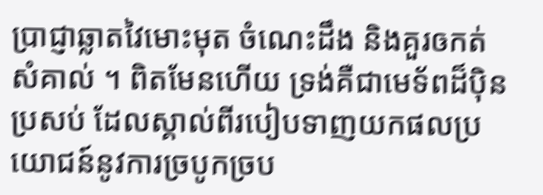ប្រាជ្ញាឆ្លាតវៃមោះមុត ចំណេះដឹង និងគួរឲកត់សំគាល់ ។ ពិតមែនហើយ ទ្រង់គឺជាមេទ័ពដ៏ប៉ិនប្រសប់ ដែលស្គាល់ពីរបៀបទាញយកផលប្រយោជន៍នូវការច្របូកច្រប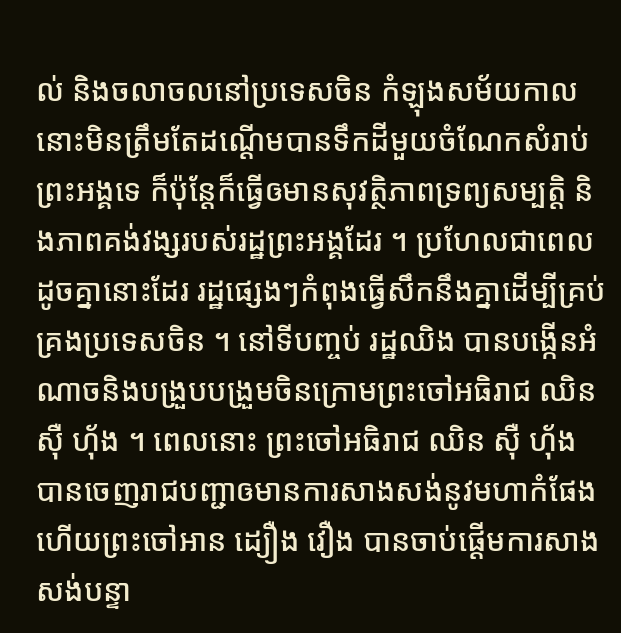ល់ និងចលាចលនៅប្រទេសចិន កំឡុងសម័យកាលនោះមិនត្រឹមតែដណ្ដើមបានទឹកដីមួយចំណែកសំរាប់ព្រះអង្គទេ ក៏ប៉ុន្តែក៏ធ្វើឲមានសុវត្ថិភាពទ្រព្យសម្បត្តិ និងភាពគង់វង្សរបស់រដ្ឋព្រះអង្គដែរ ។ ប្រហែលជាពេលដូចគ្នានោះដែរ រដ្ឋផ្សេងៗកំពុងធ្វើសឹកនឹងគ្នាដើម្បីគ្រប់គ្រងប្រទេសចិន ។ នៅទីបញ្ចប់ រដ្ឋឈិង បានបង្កើនអំណាចនិងបង្រួបបង្រួមចិនក្រោមព្រះចៅអធិរាជ ឈិន ស៊ឺ ហ៊័ង ។ ពេលនោះ ព្រះចៅអធិរាជ ឈិន ស៊ឺ ហ៊័ង បានចេញរាជបញ្ជាឲមានការសាងសង់នូវមហាកំផែង ហើយព្រះចៅអាន ដ្យឿង វឿង បានចាប់ផ្ដើមការសាងសង់បន្ទា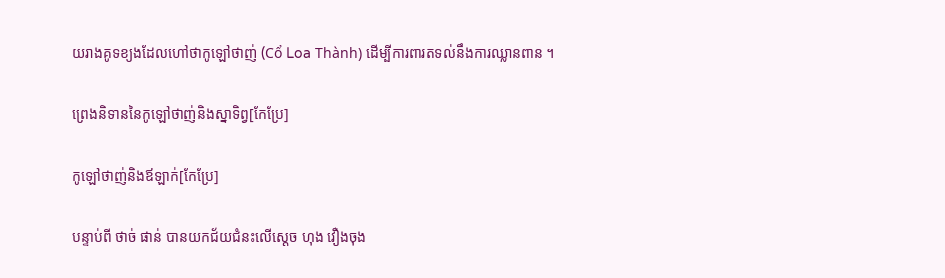យរាងគូទខ្យងដែលហៅថាកូឡៅថាញ់ (Cổ Loa Thành) ដើម្បីការពារតទល់នឹងការឈ្លានពាន ។

ព្រេងនិទាននៃកូឡៅថាញ់និងស្នាទិព្វ[កែប្រែ]

កូឡៅថាញ់និងឪឡាក់[កែប្រែ]

បន្ទាប់ពី ថាច់ ផាន់ បានយកជ័យជំនះលើស្ដេច ហុង វឿងចុង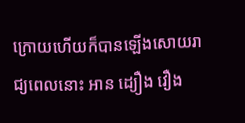ក្រោយហើយក៏បានឡើងសោយរាជ្យពេលនោះ អាន ដ្យឿង វឿង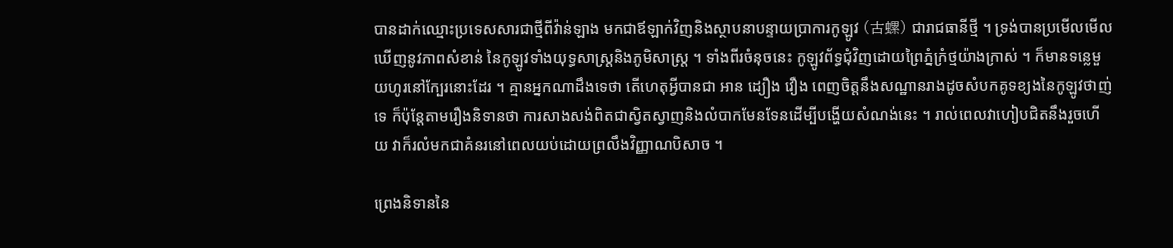បានដាក់ឈ្មោះប្រទេសសារជាថ្មីពីវ៉ាន់ឡាង មកជាឪឡាក់វិញនិងស្ថាបនាបន្ទាយប្រាការកូឡូវ (古螺) ជារាជធានីថ្មី ។ ទ្រង់បានប្រមើលមើលឃើញនូវភាពសំខាន់ នៃកូឡូវទាំងយុទ្ធសាស្ត្រនិងភូមិសាស្ត្រ ។ ទាំងពីរចំនុចនេះ កូឡូវព័ទ្ធជុំវិញដោយព្រៃភ្នំក្រំថ្មយ៉ាងក្រាស់ ។ ក៏មានទន្លេមួយហូរនៅក្បែរនោះដែរ ។ គ្មានអ្នកណាដឹងទេថា តើហេតុអ្វីបានជា អាន ដ្យឿង វឿង ពេញចិត្តនឹងសណ្ឋានរាងដូចសំបកគូទខ្យងនៃកូឡូវថាញ់ទេ ក៏ប៉ុន្តែតាមរឿងនិទានថា ការសាងសង់ពិតជាស្វិតស្វាញនិងលំបាកមែនទែនដើម្បីបង្ហើយសំណង់នេះ ។ រាល់ពេលវាហៀបជិតនឹងរួចហើយ វាក៏រលំមកជាគំនរនៅពេលយប់ដោយព្រលឹងវិញ្ញាណបិសាច ។

ព្រេងនិទាននៃ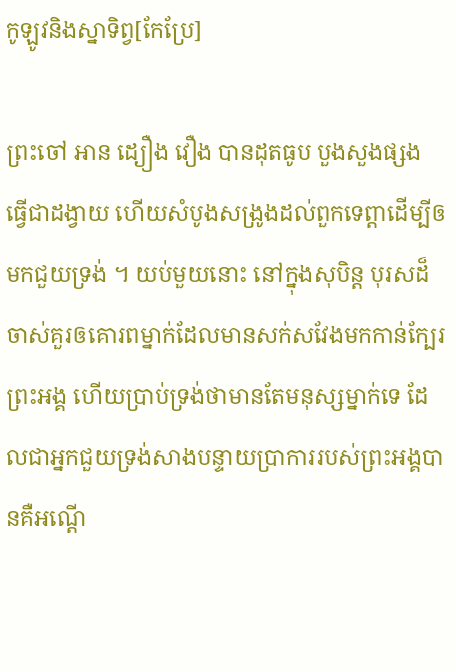កូឡូវនិងស្នាទិព្វ[កែប្រែ]

ព្រះចៅ អាន ដ្យឿង វឿង បានដុតធូប បួងសួងផ្សង ធ្វើជាដង្វាយ ហើយសំបូងសង្រូងដល់ពួកទេព្ដាដើម្បីឲមកជួយទ្រង់ ។ យប់មួយនោះ នៅក្នុងសុបិន្ត បុរសដ៏ចាស់គួរឲគោរពម្នាក់ដែលមានសក់សវែងមកកាន់ក្បែរព្រះអង្គ ហើយប្រាប់ទ្រង់ថាមានតែមនុស្សម្នាក់ទេ ដែលជាអ្នកជួយទ្រង់សាងបន្ទាយប្រាការរបស់ព្រះអង្គបានគឺអណ្ដើ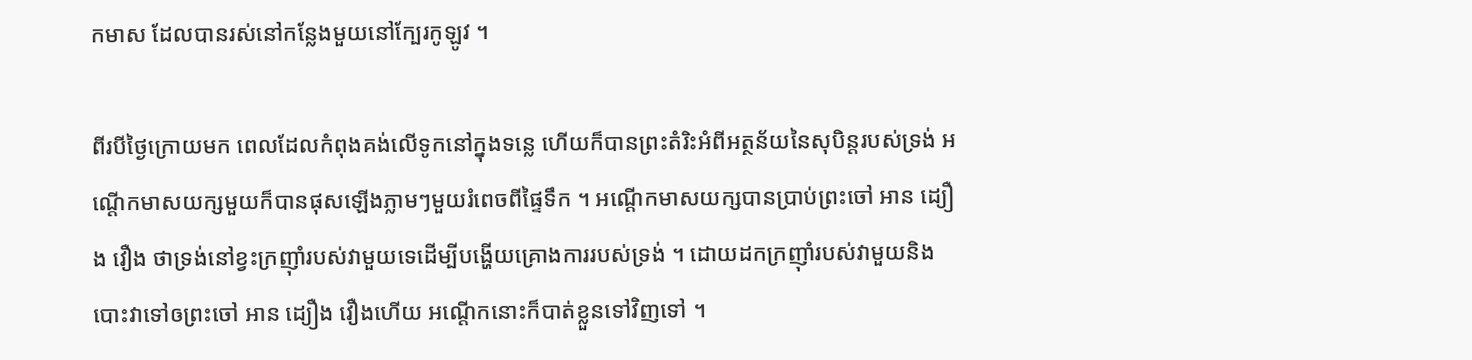កមាស ដែលបានរស់នៅកន្លែងមួយនៅក្បែរកូឡូវ ។

ពីរបីថ្ងៃក្រោយមក ពេលដែលកំពុងគង់លើទូកនៅក្នុងទន្លេ ហើយក៏បានព្រះតំរិះអំពីអត្ថន័យនៃសុបិន្តរបស់ទ្រង់ អណ្ដើកមាសយក្សមួយក៏បានផុសឡើងភ្លាមៗមួយរំពេចពីផ្ទៃទឹក ។ អណ្ដើកមាសយក្សបានប្រាប់ព្រះចៅ អាន ដ្យឿង វឿង ថាទ្រង់នៅខ្វះក្រញ៉ាំរបស់វាមួយទេដើម្បីបង្ហើយគ្រោងការរបស់ទ្រង់ ។ ដោយដកក្រញ៉ាំរបស់វាមួយនិងបោះវាទៅឲព្រះចៅ អាន ដ្យឿង វឿងហើយ អណ្ដើកនោះក៏បាត់ខ្លួនទៅវិញទៅ ។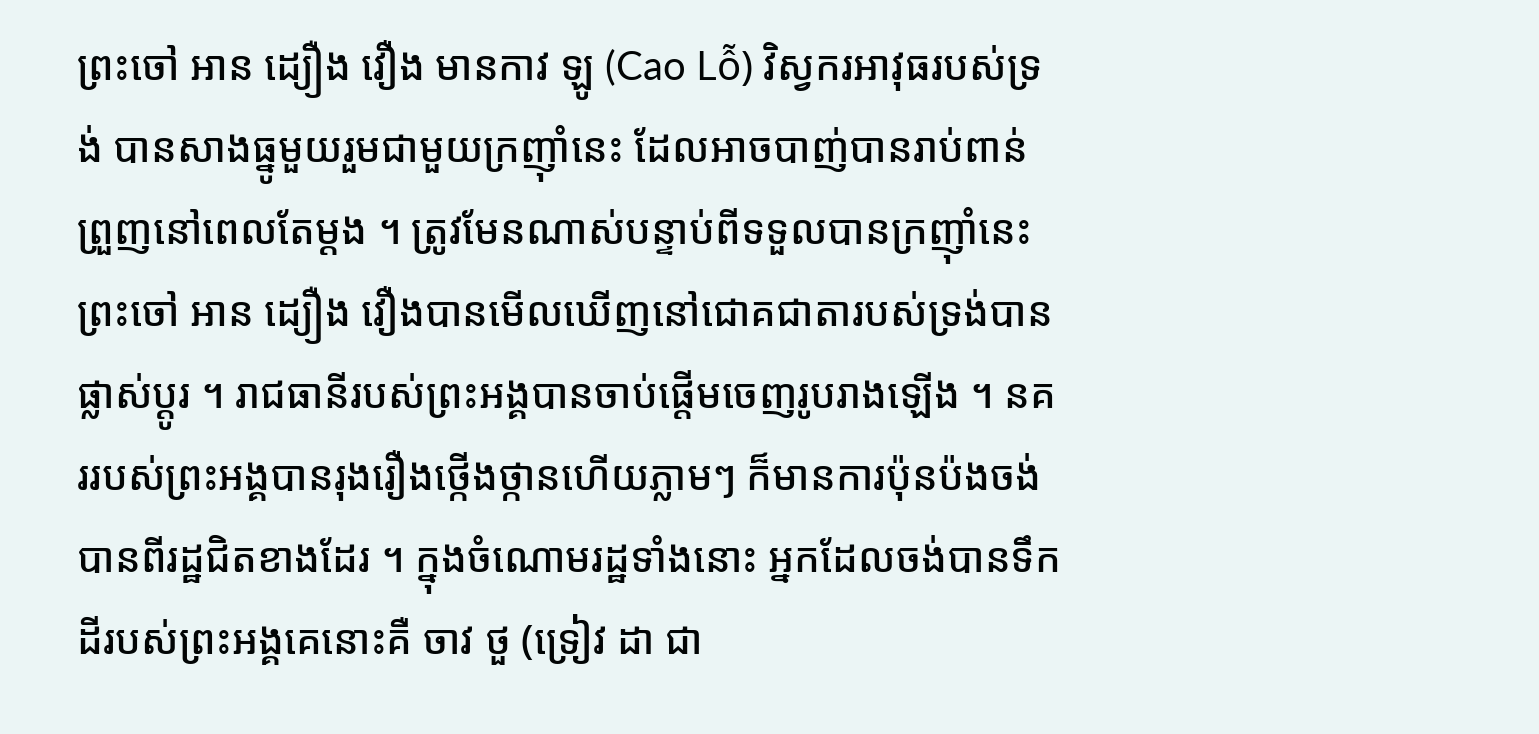ព្រះចៅ អាន ដ្យឿង វឿង មានកាវ ឡូ (Cao Lỗ) វិស្វករអាវុធរបស់ទ្រង់ បានសាងធ្នូមួយរួមជាមួយក្រញ៉ាំនេះ ដែលអាចបាញ់បានរាប់ពាន់ព្រួញនៅពេលតែម្ដង ។ ត្រូវមែនណាស់បន្ទាប់ពីទទួលបានក្រញ៉ាំនេះ ព្រះចៅ អាន ដ្យឿង វឿងបានមើលឃើញនៅជោគជាតារបស់ទ្រង់បានផ្លាស់ប្ដូរ ។ រាជធានីរបស់ព្រះអង្គបានចាប់ផ្ដើមចេញរូបរាងឡើង ។ នគររបស់ព្រះអង្គបានរុងរឿងថ្កើងថ្កានហើយភ្លាមៗ ក៏មានការប៉ុនប៉ងចង់បានពីរដ្ឋជិតខាងដែរ ។ ក្នុងចំណោមរដ្ឋទាំងនោះ អ្នកដែលចង់បានទឹកដីរបស់ព្រះអង្គគេនោះគឺ ចាវ ថួ (ទ្រៀវ ដា ជា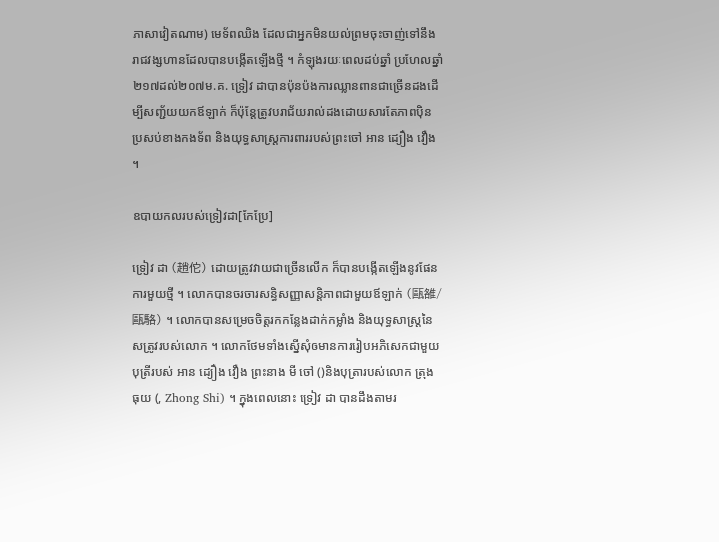ភាសាវៀតណាម) មេទ័ពឈិង ដែលជាអ្នកមិនយល់ព្រមចុះចាញ់ទៅនឹងរាជវង្សហានដែលបានបង្កើតឡើងថ្មី ។ កំឡុងរយៈពេលដប់ឆ្នាំ ប្រហែលឆ្នាំ២១៧ដល់២០៧ម.គ. ទ្រៀវ ដាបានប៉ុនប៉ងការឈ្លានពានជាច្រើនដងដើម្បីសញ្ជ័យយកឪឡាក់ ក៏ប៉ុន្តែត្រូវបរាជ័យរាល់ដងដោយសារតែភាពប៉ិនប្រសប់ខាងកងទ័ព និងយុទ្ធសាស្ត្រការពាររបស់ព្រះចៅ អាន ដ្យឿង វឿង ។

ឧបាយកលរបស់ទ្រៀវដា[កែប្រែ]

ទ្រៀវ ដា (趙佗) ដោយត្រូវវាយជាច្រើនលើក ក៏បានបង្កើតឡើងនូវផែនការមួយថ្មី ។ លោកបានចរចារសន្ធិសញ្ញាសន្តិភាពជាមួយឪឡាក់ (甌雒/甌駱) ។ លោកបានសម្រេចចិត្តរកកន្លែងដាក់កម្លាំង និងយុទ្ធសាស្ត្រនៃសត្រូវរបស់លោក ។ លោកថែមទាំងស្នើសុំឲមានការរៀបអភិសេកជាមួយបុត្រីរបស់ អាន ដ្យឿង វឿង ព្រះនាង មី ចៅ ()និងបុត្រារបស់លោក ត្រុង ធុយ (, Zhong Shi) ។ ក្នុងពេលនោះ ទ្រៀវ ដា បានដឹងតាមរ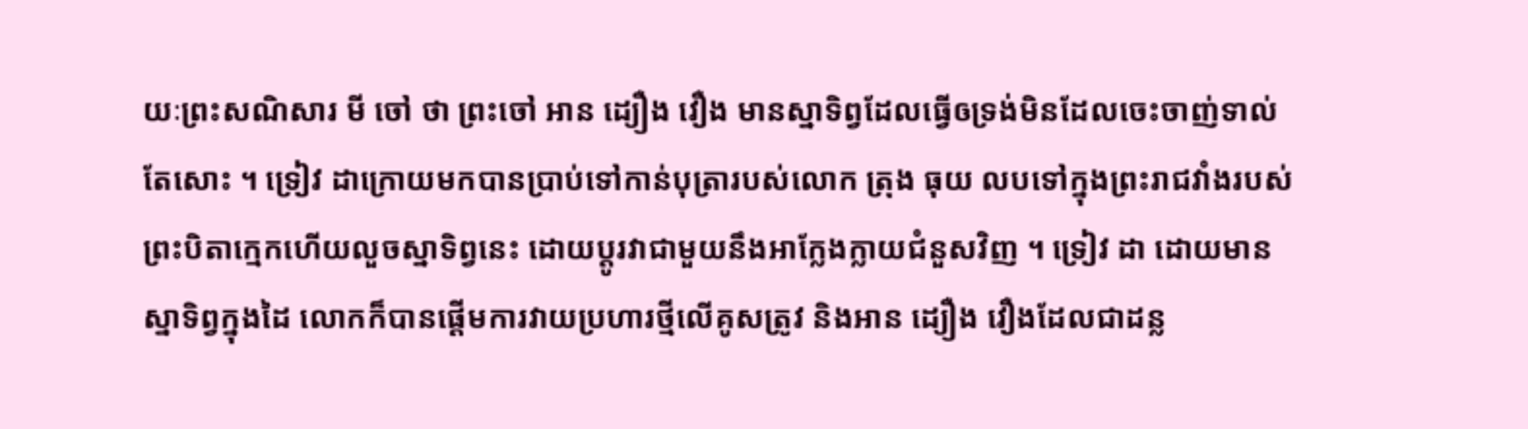យៈព្រះសណិសារ មី ចៅ ថា ព្រះចៅ អាន ដ្យឿង វឿង មានស្នាទិព្វដែលធ្វើឲទ្រង់មិនដែលចេះចាញ់ទាល់តែសោះ ។ ទ្រៀវ ដាក្រោយមកបានប្រាប់ទៅកាន់បុត្រារបស់លោក ត្រុង ធុយ លបទៅក្នុងព្រះរាជវាំងរបស់ព្រះបិតាក្មេកហើយលួចស្នាទិព្វនេះ ដោយប្ដូរវាជាមួយនឹងអាក្លែងក្លាយជំនួសវិញ ។ ទ្រៀវ ដា ដោយមានស្នាទិព្វក្នុងដៃ លោកក៏បានផ្ដើមការវាយប្រហារថ្មីលើគូសត្រូវ និងអាន ដ្យឿង វឿងដែលជាដន្ល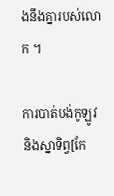ងនឹងគ្នារបស់លោក ។

ការបាត់បង់កូឡូវនិងស្នាទិព្វ[កែ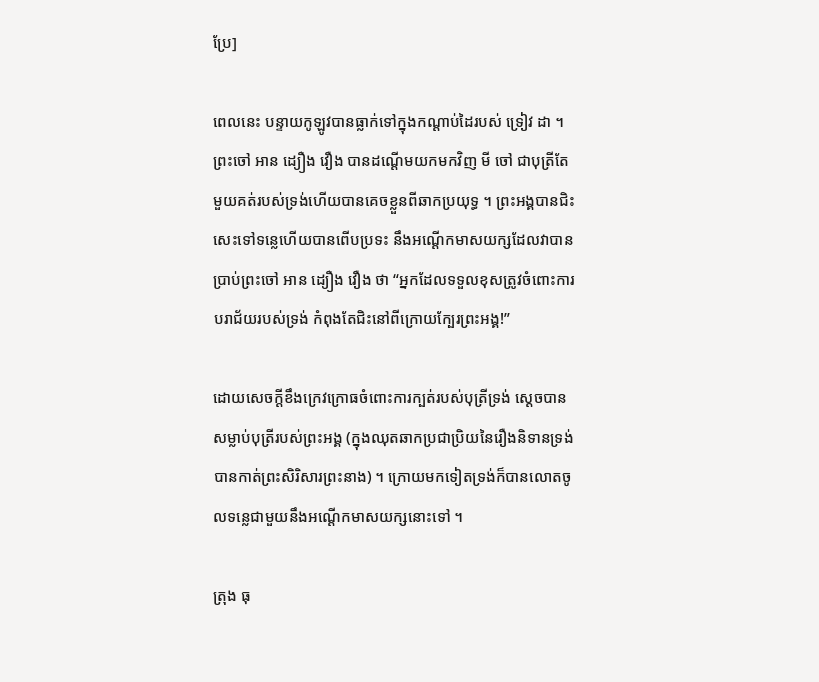ប្រែ]

ពេលនេះ បន្ទាយកូឡូវបានធ្លាក់ទៅក្នុងកណ្ដាប់ដៃរបស់ ទ្រៀវ ដា ។ ព្រះចៅ អាន ដ្យឿង វឿង បានដណ្ដើមយកមកវិញ មី ចៅ ជាបុត្រីតែមួយគត់របស់ទ្រង់ហើយបានគេចខ្លួនពីឆាកប្រយុទ្ធ ។ ព្រះអង្គបានជិះសេះទៅទន្លេហើយបានពើបប្រទះ នឹងអណ្ដើកមាសយក្សដែលវាបានប្រាប់ព្រះចៅ អាន ដ្យឿង វឿង ថា “អ្នកដែលទទួលខុសត្រូវចំពោះការបរាជ័យរបស់ទ្រង់ កំពុងតែជិះនៅពីក្រោយក្បែរព្រះអង្គ!”

ដោយសេចក្ដីខឹងក្រេវក្រោធចំពោះការក្បត់របស់បុត្រីទ្រង់ ស្ដេចបានសម្លាប់បុត្រីរបស់ព្រះអង្គ (ក្នុងឈុតឆាកប្រជាប្រិយនៃរឿងនិទានទ្រង់បានកាត់ព្រះសិរិសារព្រះនាង) ។ ក្រោយមកទៀតទ្រង់ក៏បានលោតចូលទន្លេជាមួយនឹងអណ្ដើកមាសយក្សនោះទៅ ។

ត្រុង ធុ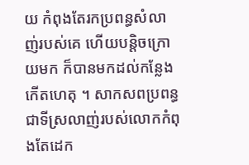យ កំពុងតែរកប្រពន្ធសំលាញ់របស់គេ ហើយបន្តិចក្រោយមក ក៏បានមកដល់កន្លែងកើតហេតុ ។ សាកសពប្រពន្ធជាទីស្រលាញ់របស់លោកកំពុងតែដេក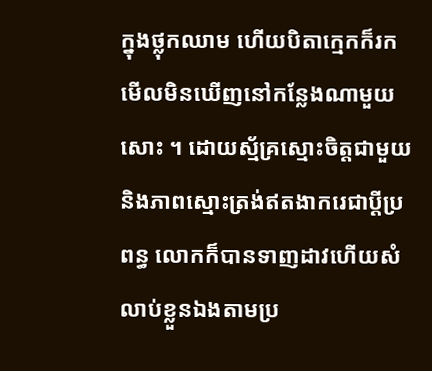ក្នុងថ្លុកឈាម ហើយបិតាក្មេកក៏រកមើលមិនឃើញនៅកន្លែងណាមួយសោះ ។ ដោយស្ម័គ្រស្មោះចិត្តជាមួយនិងភាពស្មោះត្រង់ឥតងាករេជាប្ដីប្រពន្ធ លោកក៏បានទាញដាវហើយសំលាប់ខ្លួនឯងតាមប្រ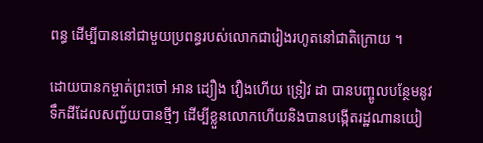ពន្ធ ដើម្បីបាននៅជាមួយប្រពន្ធរបស់លោកជារៀងរហូតនៅជាតិក្រោយ ។

ដោយបានកម្ចាត់ព្រះចៅ អាន ដ្យឿង វឿងហើយ ទ្រៀវ ដា បានបញ្ចូលបន្ថែមនូវទឹកដីដែលសញ្ជ័យបានថ្មីៗ ដើម្បីខ្លួនលោកហើយនិងបានបង្កើតរដ្ឋណានយៀ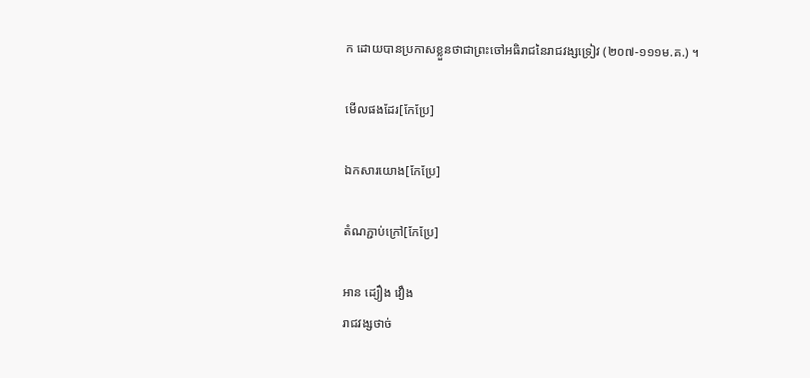ក ដោយបានប្រកាសខ្លួនថាជាព្រះចៅអធិរាជនៃរាជវង្សទ្រៀវ (២០៧-១១១ម.គ.) ។

មើលផងដែរ[កែប្រែ]

ឯកសារយោង[កែប្រែ]

តំណភ្ជាប់ក្រៅ[កែប្រែ]

អាន ដ្យឿង វឿង
រាជវង្សថាច់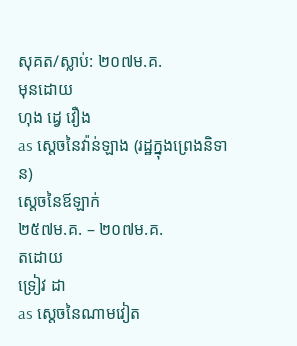សុគត/ស្លាប់: ២០៧ម.គ.
មុនដោយ
ហុង ដ្វេ វឿង
as ស្ដេចនៃវ៉ាន់ឡាង (រដ្ឋក្នុងព្រេងនិទាន)
ស្ដេចនៃឪឡាក់
២៥៧ម.គ. – ២០៧ម.គ.
តដោយ
ទ្រៀវ ដា
as ស្ដេចនៃណាមវៀត